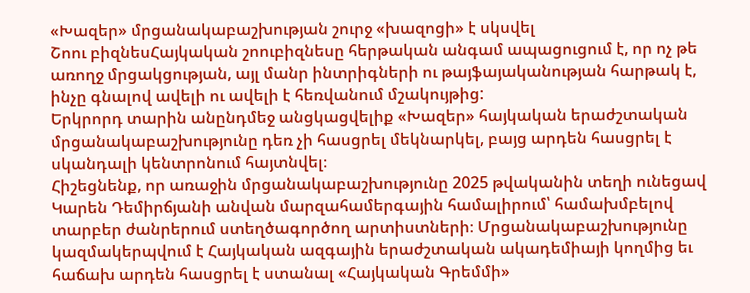«Խազեր» մրցանակաբաշխության շուրջ «խազոցի» է սկսվել
Շոու բիզնեսՀայկական շոուբիզնեսը հերթական անգամ ապացուցում է, որ ոչ թե առողջ մրցակցության, այլ մանր ինտրիգների ու թայֆայականության հարթակ է, ինչը գնալով ավելի ու ավելի է հեռվանում մշակույթից:
Երկրորդ տարին անընդմեջ անցկացվելիք «Խազեր» հայկական երաժշտական մրցանակաբաշխությունը դեռ չի հասցրել մեկնարկել, բայց արդեն հասցրել է սկանդալի կենտրոնում հայտնվել։
Հիշեցնենք, որ առաջին մրցանակաբաշխությունը 2025 թվականին տեղի ունեցավ Կարեն Դեմիրճյանի անվան մարզահամերգային համալիրում՝ համախմբելով տարբեր ժանրերում ստեղծագործող արտիստների։ Մրցանակաբաշխությունը կազմակերպվում է Հայկական ազգային երաժշտական ակադեմիայի կողմից եւ հաճախ արդեն հասցրել է ստանալ «Հայկական Գրեմմի»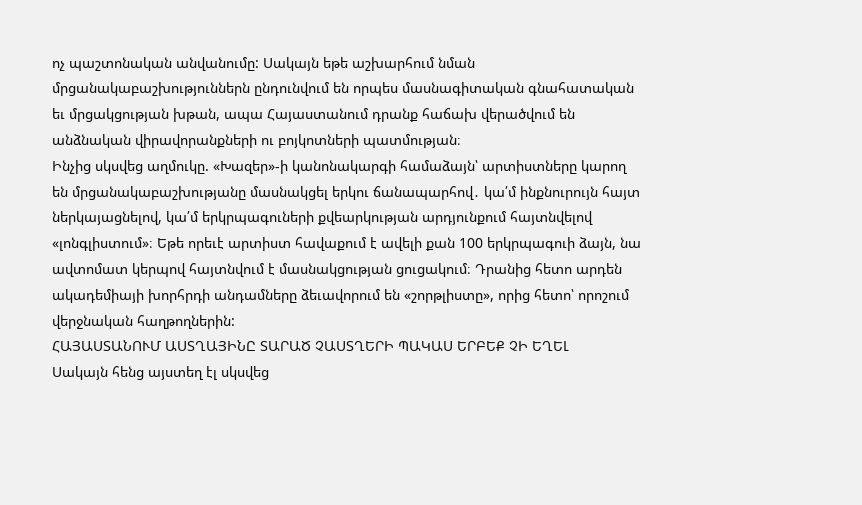ոչ պաշտոնական անվանումը: Սակայն եթե աշխարհում նման մրցանակաբաշխություններն ընդունվում են որպես մասնագիտական գնահատական եւ մրցակցության խթան, ապա Հայաստանում դրանք հաճախ վերածվում են անձնական վիրավորանքների ու բոյկոտների պատմության։
Ինչից սկսվեց աղմուկը. «Խազեր»-ի կանոնակարգի համաձայն՝ արտիստները կարող են մրցանակաբաշխությանը մասնակցել երկու ճանապարհով․ կա՛մ ինքնուրույն հայտ ներկայացնելով, կա՛մ երկրպագուների քվեարկության արդյունքում հայտնվելով «լոնգլիստում»։ Եթե որեւէ արտիստ հավաքում է ավելի քան 100 երկրպագուի ձայն, նա ավտոմատ կերպով հայտնվում է մասնակցության ցուցակում։ Դրանից հետո արդեն ակադեմիայի խորհրդի անդամները ձեւավորում են «շորթլիստը», որից հետո՝ որոշում վերջնական հաղթողներին:
ՀԱՅԱՍՏԱՆՈՒՄ ԱՍՏՂԱՅԻՆԸ ՏԱՐԱԾ ՉԱՍՏՂԵՐԻ ՊԱԿԱՍ ԵՐԲԵՔ ՉԻ ԵՂԵԼ
Սակայն հենց այստեղ էլ սկսվեց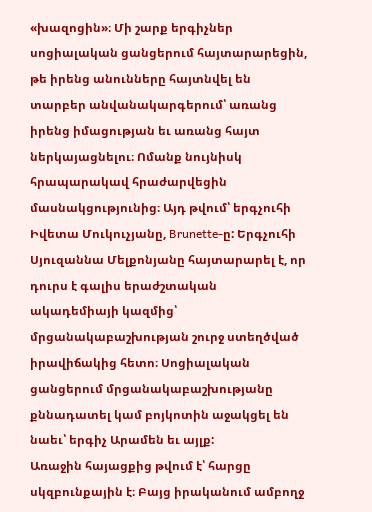«խազոցին»։ Մի շարք երգիչներ սոցիալական ցանցերում հայտարարեցին, թե իրենց անունները հայտնվել են տարբեր անվանակարգերում՝ առանց իրենց իմացության եւ առանց հայտ ներկայացնելու։ Ոմանք նույնիսկ հրապարակավ հրաժարվեցին մասնակցությունից։ Այդ թվում՝ երգչուհի Իվետա Մուկուչյանը, Brunette-ը: Երգչուհի Սյուզաննա Մելքոնյանը հայտարարել է, որ դուրս է գալիս երաժշտական ակադեմիայի կազմից՝ մրցանակաբաշխության շուրջ ստեղծված իրավիճակից հետո։ Սոցիալական ցանցերում մրցանակաբաշխությանը քննադատել կամ բոյկոտին աջակցել են նաեւ՝ երգիչ Արամեն եւ այլք:
Առաջին հայացքից թվում է՝ հարցը սկզբունքային է։ Բայց իրականում ամբողջ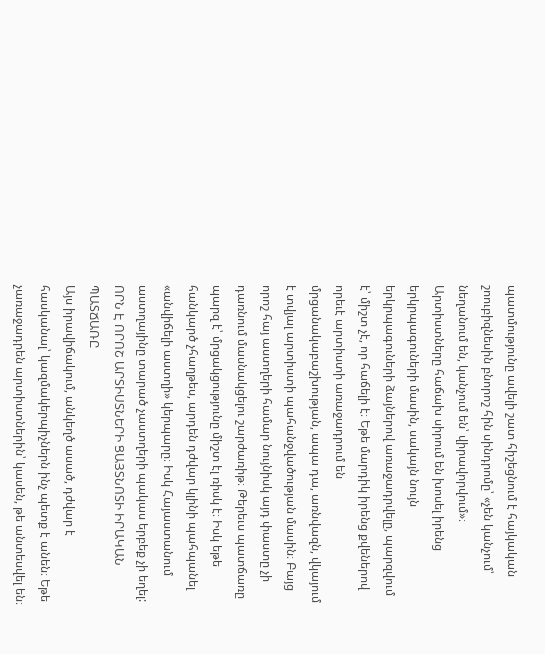պատմությունը ավելի շատ հիշեցնում է հայկական շոուբիզնեսին բնորոշ հին սինդրոմը՝ «չեն կանչում՝ նեղանում են, կանչում են՝ վիրավորվում»։
Արտիստները հաճախ սիրում են խոսել իրենց երկրպագուների մասին, սակայն նույն երկրպագուների ձայներով առաջադրվելը, պարզվում է՝ միշտ չէ, որ հաճելի է։ Եթե մարդիկ իրենց քվեներով որեւէ արտիստի առաջադրում են մրցանակաբաշխության, ապա դա, առնվազն, վկայում է տվյալ արտիստի պահանջվածության մասին։ Բայց որոշ հայ աստղերի համար նույնիսկ այդ փաստը չի դառնում մասնակցելու շարժառիթ։ Թերեւս պատճառը պարզ է՝ մրցակցությունը միշտ էլ ռիսկ է։ Իսկ եթե հանկարծ չհաղթես, արդեն դժվար կլինի պահպանել «անվիճելի աստղի» կերպարը։ Իսկ Հայաստանում աստղայինը տարած չաստղերի պակաս երբեք չի եղել:
ՈՐՆ Է ՈՐՈՇ ԱՐՏԻՍՏՆԵՐԻ ՑԱՅՏՆՈՏԻ ԻՐԱԿԱՆ ՊԱՏՃԱՌԸ
Այս իրավիճակում, անկեղծ ասած, դժվար է հասկանալ՝ կազմակերպիչներն ինչ պետք է անեն։ Եթե չառաջադրեն արտիստներին՝ կասեն, թե անտեսվել են։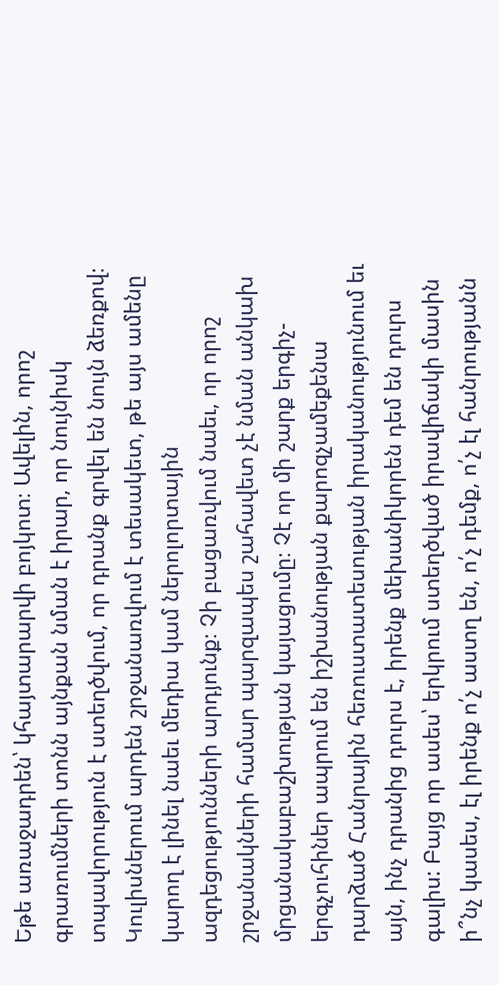Եթե առաջադրեն՝ կհայտարարվի բոյկոտ։ Ավելին, որոշ գրառումների տոնն այնքան նման է իրար, որ նույնիսկ տպավորություն է ստեղծվում, որ դրանք գրվել են նույն ձեռքով։ Կուլիսներում արդեն շրջանառվում է տեսակետ, թե այս ամենը կարող է լինել նաեւ մեդիա կամ ներոլորտային ազդեցությունների արդյունք։ Չի բացառվում նաեւ, որ որոշ շրջանակների համար պարզապես շահավետ չէ նման անկախ մրցանակաբաշխության կայացումը։ Չէ որ մի շարք երգիչ-երգչուհիներ ապրում են իշխանության քարոզչամեքենա դարձած Հանրային հեռուստատեսության իրականությունում եւ այն, ինչ դրանից դուրս է, իրենք մեխանիկորեն դեմ են դուրս գալիս: Բայց որ ասես՝ երկրում ստեղծված իրավիճակի մասին ի՞նչ կասես, էլ իրենք ո՛չ աստղ են, ո՛չ դեմք, ո՛չ էլ հանրությանն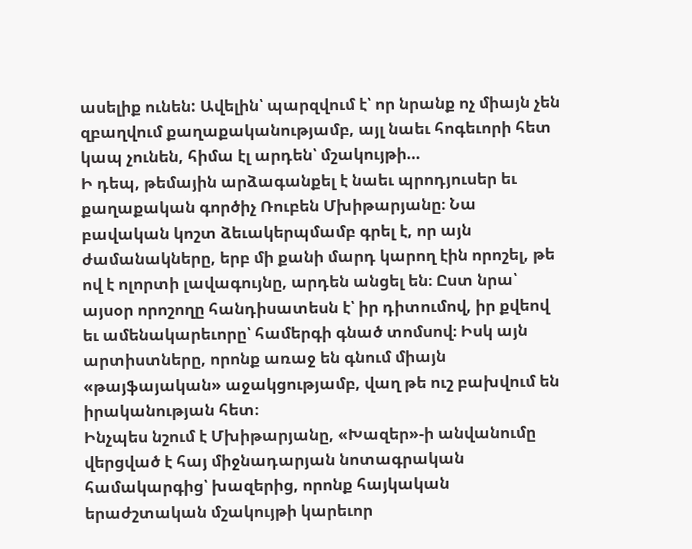ասելիք ունեն: Ավելին՝ պարզվում է՝ որ նրանք ոչ միայն չեն զբաղվում քաղաքականությամբ, այլ նաեւ հոգեւորի հետ կապ չունեն, հիմա էլ արդեն՝ մշակույթի…
Ի դեպ, թեմային արձագանքել է նաեւ պրոդյուսեր եւ քաղաքական գործիչ Ռուբեն Մխիթարյանը։ Նա բավական կոշտ ձեւակերպմամբ գրել է, որ այն ժամանակները, երբ մի քանի մարդ կարող էին որոշել, թե ով է ոլորտի լավագույնը, արդեն անցել են։ Ըստ նրա՝ այսօր որոշողը հանդիսատեսն է՝ իր դիտումով, իր քվեով եւ ամենակարեւորը՝ համերգի գնած տոմսով։ Իսկ այն արտիստները, որոնք առաջ են գնում միայն «թայֆայական» աջակցությամբ, վաղ թե ուշ բախվում են իրականության հետ։
Ինչպես նշում է Մխիթարյանը, «Խազեր»-ի անվանումը վերցված է հայ միջնադարյան նոտագրական համակարգից՝ խազերից, որոնք հայկական երաժշտական մշակույթի կարեւոր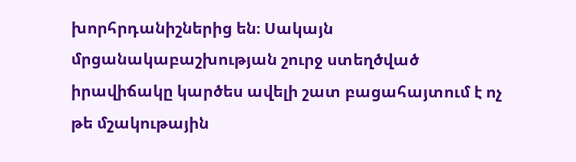խորհրդանիշներից են։ Սակայն մրցանակաբաշխության շուրջ ստեղծված իրավիճակը կարծես ավելի շատ բացահայտում է ոչ թե մշակութային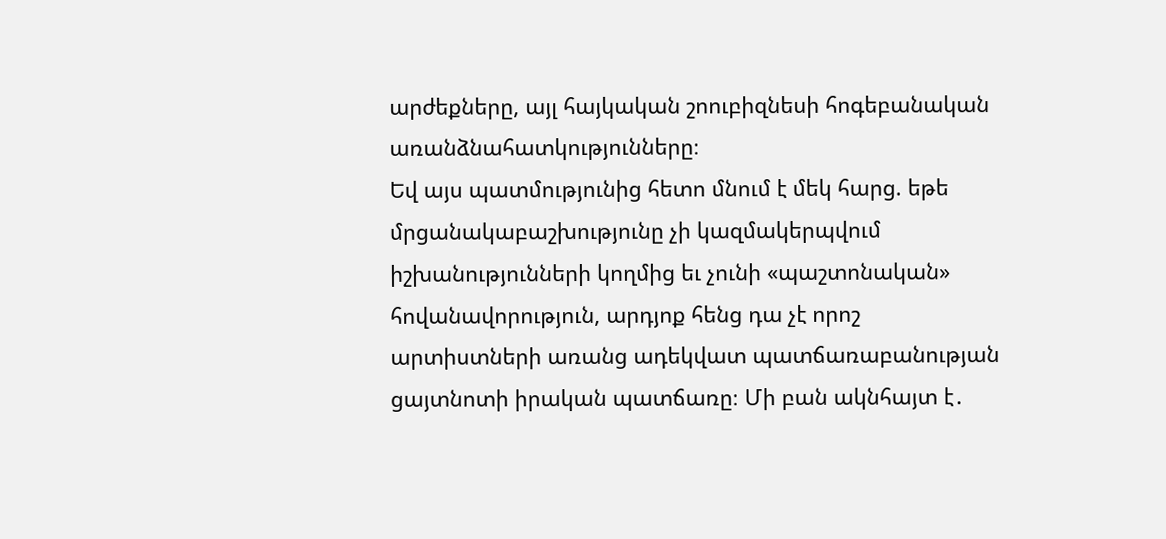արժեքները, այլ հայկական շոուբիզնեսի հոգեբանական առանձնահատկությունները։
Եվ այս պատմությունից հետո մնում է մեկ հարց. եթե մրցանակաբաշխությունը չի կազմակերպվում իշխանությունների կողմից եւ չունի «պաշտոնական» հովանավորություն, արդյոք հենց դա չէ որոշ արտիստների առանց ադեկվատ պատճառաբանության ցայտնոտի իրական պատճառը։ Մի բան ակնհայտ է․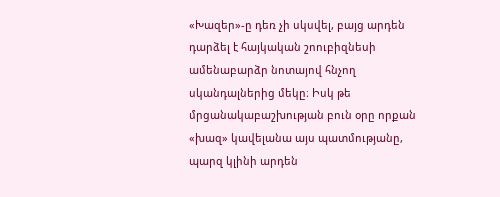«Խազեր»-ը դեռ չի սկսվել, բայց արդեն դարձել է հայկական շոուբիզնեսի ամենաբարձր նոտայով հնչող սկանդալներից մեկը։ Իսկ թե մրցանակաբաշխության բուն օրը որքան «խազ» կավելանա այս պատմությանը, պարզ կլինի արդեն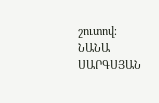շուտով։
ՆԱՆԱ ՍԱՐԳՍՅԱՆ